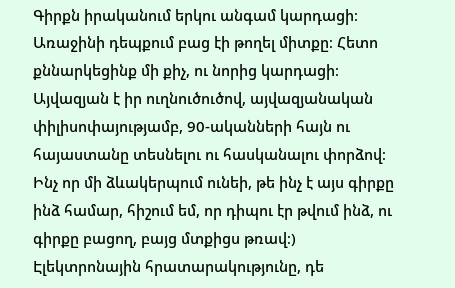Գիրքն իրականում երկու անգամ կարդացի։ Առաջինի դեպքում բաց էի թողել միտքը։ Հետո քննարկեցինք մի քիչ, ու նորից կարդացի։ Այվազյան է իր ուղնուծուծով, այվազյանական փիլիսոփայությամբ, 90-ականների հայն ու հայաստանը տեսնելու ու հասկանալու փորձով։ Ինչ որ մի ձևակերպում ունեի, թե ինչ է այս գիրքը ինձ համար, հիշում եմ, որ դիպու էր թվում ինձ, ու գիրքը բացող, բայց մտքիցս թռավ։) Էլեկտրոնային հրատարակությունը, դե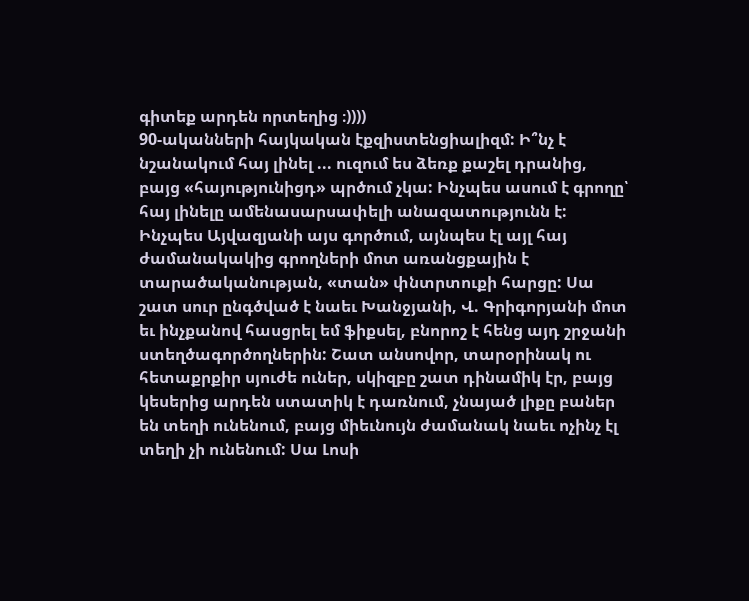գիտեք արդեն որտեղից ։))))
90-ականների հայկական էքզիստենցիալիզմ: Ի՞նչ է նշանակում հայ լինել ... ուզում ես ձեռք քաշել դրանից, բայց «հայությունիցդ» պրծում չկա: Ինչպես ասում է գրողը՝ հայ լինելը ամենասարսափելի անազատությունն է:
Ինչպես Այվազյանի այս գործում, այնպես էլ այլ հայ ժամանակակից գրողների մոտ առանցքային է տարածականության, «տան» փնտրտուքի հարցը: Սա շատ սուր ընգծված է նաեւ Խանջյանի, Վ. Գրիգորյանի մոտ եւ ինչքանով հասցրել եմ ֆիքսել, բնորոշ է հենց այդ շրջանի ստեղծագործողներին: Շատ անսովոր, տարօրինակ ու հետաքրքիր սյուժե ուներ, սկիզբը շատ դինամիկ էր, բայց կեսերից արդեն ստատիկ է դառնում, չնայած լիքը բաներ են տեղի ունենում, բայց միեւնույն ժամանակ նաեւ ոչինչ էլ տեղի չի ունենում: Սա Լոսի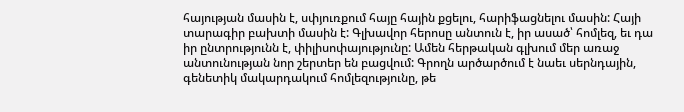հայության մասին է, սփյուռքում հայը հային քցելու, հարիֆացնելու մասին: Հայի տարագիր բախտի մասին է: Գլխավոր հերոսը անտուն է, իր ասած՝ հոմլեզ, եւ դա իր ընտրությունն է, փիլիսոփայությունը: Ամեն հերթական գլխում մեր առաջ անտունության նոր շերտեր են բացվում: Գրողն արծարծում է նաեւ սերնդային, գենետիկ մակարդակում հոմլեզությունը, թե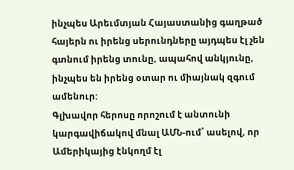ինչպես Արեւմտյան Հայաստանից գաղթած հայերն ու իրենց սերունդները այդպես էլ չեն գտնում իրենց տունը, ապահով անկյունը, ինչպես են իրենց օտար ու միայնակ զգում ամենուր:
Գլխավոր հերոսը որոշում է անտունի կարգավիճակով մնալ ԱՄՆ-ում՝ ասելով, որ Ամերիկայից էնկողմ էլ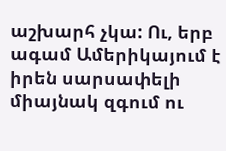աշխարհ չկա: Ու, երբ ագամ Ամերիկայում է իրեն սարսափելի միայնակ զգում ու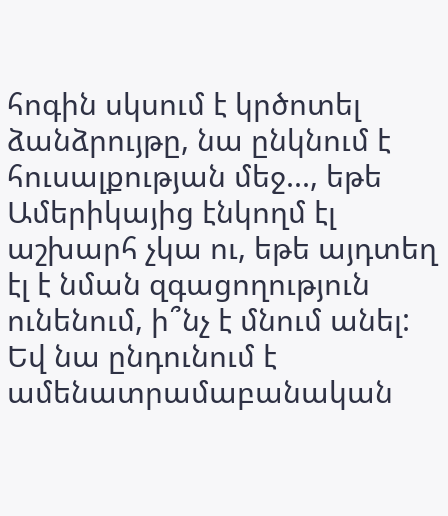հոգին սկսում է կրծոտել ձանձրույթը, նա ընկնում է հուսալքության մեջ..., եթե Ամերիկայից էնկողմ էլ աշխարհ չկա ու, եթե այդտեղ էլ է նման զգացողություն ունենում, ի՞նչ է մնում անել: Եվ նա ընդունում է ամենատրամաբանական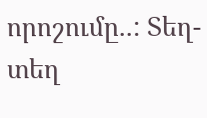որոշումը..: Տեղ-տեղ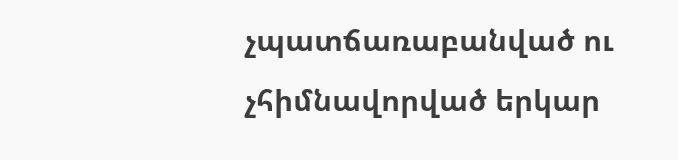չպատճառաբանված ու չհիմնավորված երկար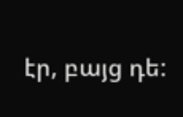էր, բայց դե: